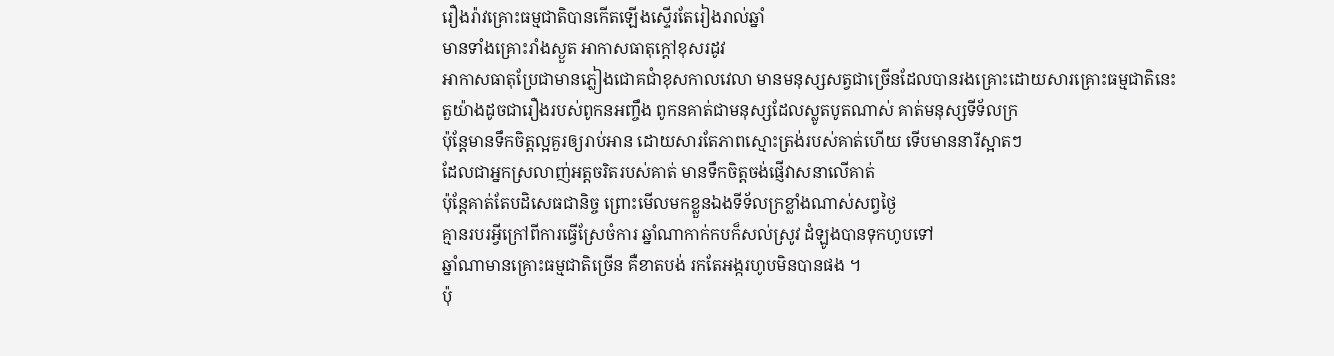រឿងរ៉ាវគ្រោះធម្មជាតិបានកើតឡើងស្ទើរតែរៀងរាល់ឆ្នាំ
មានទាំងគ្រោះរាំងស្ងួត អាកាសធាតុក្ដៅខុសរដូវ
អាកាសធាតុប្រែជាមានភ្លៀងជោគជាំខុសកាលវេលា មានមនុស្សសត្វជាច្រើនដែលបានរងគ្រោះដោយសារគ្រោះធម្មជាតិនេះ
តួយ៉ាងដូចជារឿងរបស់ពូកនអញ្ចឹង ពូកនគាត់ជាមនុស្សដែលស្លូតបូតណាស់ គាត់មនុស្សទីទ័លក្រ
ប៉ុន្ដែមានទឹកចិត្តល្អគួរឲ្យរាប់អាន ដោយសារតែភាពស្មោះត្រង់របស់គាត់ហើយ ទើបមាននារីស្អាតៗ
ដែលជាអ្នកស្រលាញ់អត្តចរិតរបស់គាត់ មានទឹកចិត្តចង់ផ្ញើវាសនាលើគាត់
ប៉ុន្ដែគាត់តែបដិសេធជានិច្ច ព្រោះមើលមកខ្លួនឯងទីទ័លក្រខ្លាំងណាស់សព្វថ្ងៃ
គ្មានរបរអ្វីក្រៅពីការធ្វើស្រែចំការ ឆ្នាំណាកាក់កបក៏សល់ស្រូវ ដំឡូងបានទុកហូបទៅ
ឆ្នាំណាមានគ្រោះធម្មជាតិច្រើន គឺខាតបង់ រកតែអង្ករហូបមិនបានផង ។
ប៉ុ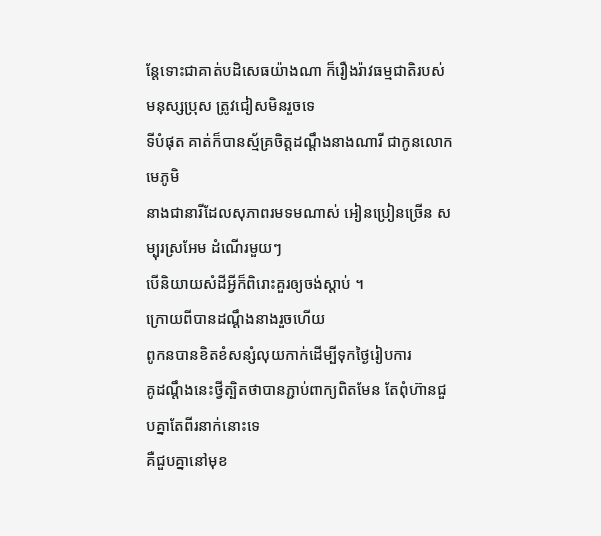ន្ដែទោះជាគាត់បដិសេធយ៉ាងណា ក៏រឿងរ៉ាវធម្មជាតិរបស់មនុស្សប្រុស ត្រូវជៀសមិនរួចទេ
ទីបំផុត គាត់ក៏បានស្ម័គ្រចិត្តដណ្ដឹងនាងណារី ជាកូនលោកមេភូមិ
នាងជានារីដែលសុភាពរមទមណាស់ អៀនប្រៀនច្រើន សម្បុរស្រអែម ដំណើរមួយៗ
បើនិយាយសំដីអ្វីក៏ពិរោះគួរឲ្យចង់ស្ដាប់ ។
ក្រោយពីបានដណ្ដឹងនាងរួចហើយ
ពូកនបានខិតខំសន្សំលុយកាក់ដើម្បីទុកថ្ងៃរៀបការ
គូដណ្ដឹងនេះថ្វីត្បិតថាបានភ្ជាប់ពាក្យពិតមែន តែពុំហ៊ានជួបគ្នាតែពីរនាក់នោះទេ
គឺជួបគ្នានៅមុខ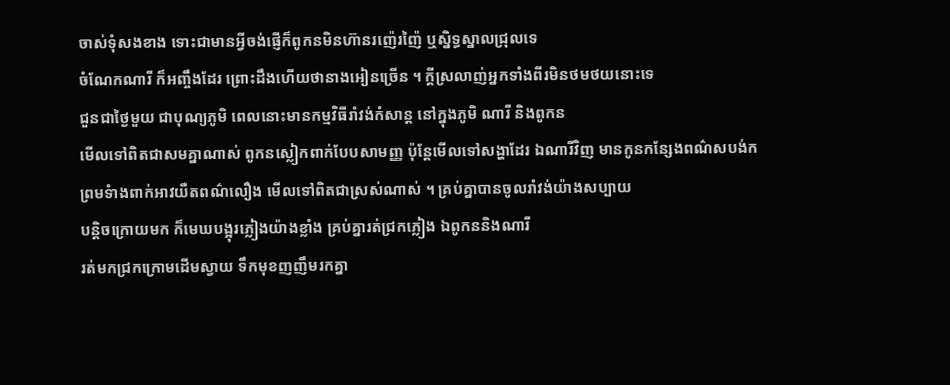ចាស់ទុំសងខាង ទោះជាមានអ្វីចង់ផ្ញើក៏ពូកនមិនហ៊ានរញ៉េរញ៉ៃ ឬស្និទ្ធស្នាលជ្រុលទេ
ចំណែកណារី ក៏អញ្ចឹងដែរ ព្រោះដឹងហើយថានាងអៀនច្រើន ។ ក្ដីស្រលាញ់អ្នកទាំងពីរមិនថមថយនោះទេ
ជួនជាថ្ងៃមួយ ជាបុណ្យភូមិ ពេលនោះមានកម្មវិធីរាំវង់កំសាន្ដ នៅក្នុងភូមិ ណារី និងពូកន
មើលទៅពិតជាសមគ្នាណាស់ ពូកនស្លៀកពាក់បែបសាមញ្ញ ប៉ុន្ដែមើលទៅសង្ហាដែរ ឯណារីវិញ មានកូនកន្សែងពណ៌សបង់ក
ព្រមទំាងពាក់អាវយឺតពណ៌លឿង មើលទៅពិតជាស្រស់ណាស់ ។ គ្រប់គ្នាបានចូលរាំវង់យ៉ាងសប្បាយ
បន្ដិចក្រោយមក ក៏មេឃបង្អុរភ្លៀងយ៉ាងខ្លាំង គ្រប់គ្នារត់ជ្រកភ្លៀង ឯពូកននិងណារី
រត់មកជ្រកក្រោមដើមស្វាយ ទឹកមុខញញឹមរកគ្នា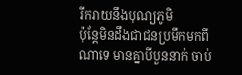រីករាយនឹងបុណ្យភូមិ
ប៉ុន្ដែមិនដឹងជាជនប្រមឹកមកពីណាទេ មានគ្នាបីបួននាក់ ចាប់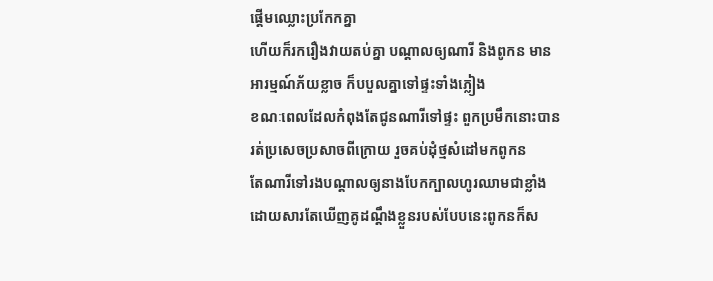ផ្ដើមឈ្លោះប្រកែកគ្នា
ហើយក៏រករឿងវាយតប់គ្នា បណ្ដាលឲ្យណារី និងពូកន មានអារម្មណ៍ភ័យខ្លាច ក៏បបួលគ្នាទៅផ្ទះទាំងភ្លៀង
ខណៈពេលដែលកំពុងតែជូនណារីទៅផ្ទះ ពួកប្រមឹកនោះបានរត់ប្រសេចប្រសាចពីក្រោយ រួចគប់ដុំថ្មសំដៅមកពូកន
តែណារីទៅរងបណ្ដាលឲ្យនាងបែកក្បាលហូរឈាមជាខ្លាំង ដោយសារតែឃើញគូដណ្ដឹងខ្លួនរបស់បែបនេះពូកនក៏ស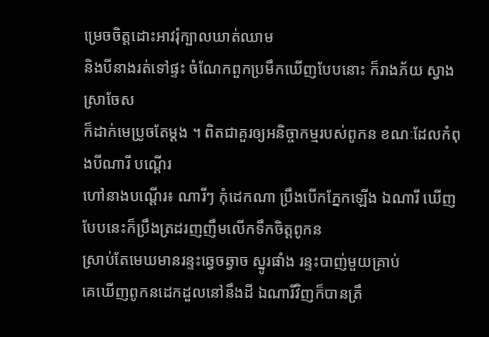ម្រេចចិត្តដោះអាវរុំក្បាលឃាត់ឈាម
និងបីនាងរត់ទៅផ្ទះ ចំណែកពួកប្រមឹកឃើញបែបនោះ ក៏រាងភ័យ ស្វាងស្រាចែស
ក៏ដាក់មេប្រូចតែម្ដង ។ ពិតជាគួរឲ្យអនិច្ចាកម្មរបស់ពូកន ខណៈដែលកំពុងបីណារី បណ្ដើរ
ហៅនាងបណ្ដើរ៖ ណារីៗ កុំដេកណា ប្រឹងបើកភ្នែកឡើង ឯណារី ឃើញបែបនេះក៏ប្រឹងត្រដរញញឹមលើកទឹកចិត្តពូកន
ស្រាប់តែមេឃមានរន្ទះឆ្វេចឆ្វាច ស្នូរផាំង រន្ទះបាញ់មួយគ្រាប់
គេឃើញពូកនដេកដួលនៅនឹងដី ឯណារីវិញក៏បានត្រឹ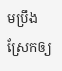មប្រឹងស្រែកឲ្យ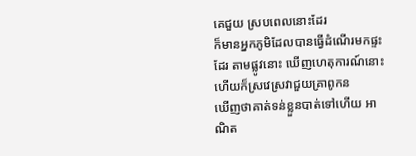គេជួយ ស្របពេលនោះដែរ
ក៏មានអ្នកភូមិដែលបានធ្វើដំណើរមកផ្ទះដែរ តាមផ្លូវនោះ ឃើញហេតុការណ៍នោះហើយក៏ស្រវេស្រវាជួយគ្រាពូកន
ឃើញថាគាត់ទន់ខ្លួនបាត់ទៅហើយ អាណិត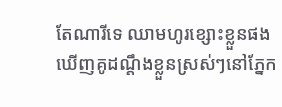តែណារីទេ ឈាមហូរខ្សោះខ្លួនផង
ឃើញគូដណ្ដឹងខ្លួនស្រស់ៗនៅភ្នែក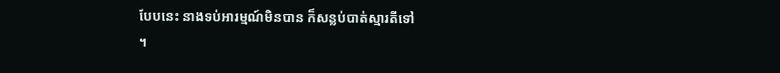បែបនេះ នាងទប់អារម្មណ៍មិនបាន ក៏សន្លប់បាត់ស្មារតីទៅ
។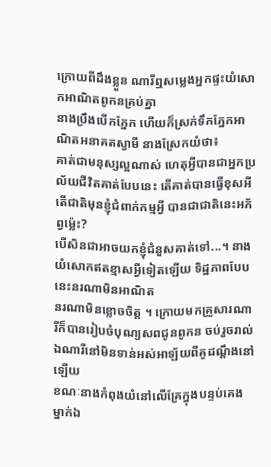ក្រោយពីដឹងខ្លួន ណារីឮសម្លេងអ្នកផ្ទះយំសោកអាណិតពូកនគ្រប់គ្នា
នាងប្រឹងបើកភ្នែក ហើយក៏ស្រក់ទឹកភ្នែកអាណិតអនាគតស្វាមី នាងស្រែកយំថា៖
គាត់ជាមនុស្សល្អណាស់ ហេតុអ្វីបានជាអ្នកប្រល័យជីវិតគាត់បែបនេះ តើគាត់បានធ្វើខុសអី
តើជាតិមុនខ្ញុំជំពាក់កម្មអី្វ បានជាជាតិនេះអភ័ព្វម្ល៉េះ?
បើសិនជាអាចយកខ្ញុំជំនួសគាត់ទៅ...។ នាងយំសោកឥតខ្មាសអ្វីទៀតឡើយ ទិដ្ឋភាពបែបនេះនរណាមិនអាណិត
នរណាមិនខ្លោចចិត្ត ។ ក្រោយមកគ្រួសារណារីក៏បានរៀបចំបុណ្យសពជូនពូកន ចប់រួចរាល់ ឯណារីនៅមិនទាន់អស់អាឡ័យពីគូដណ្ដឹងនៅឡើយ
ខណៈនាងកំពុងយំនៅលើគ្រែក្នុងបន្ទប់គេងម្នាក់ឯ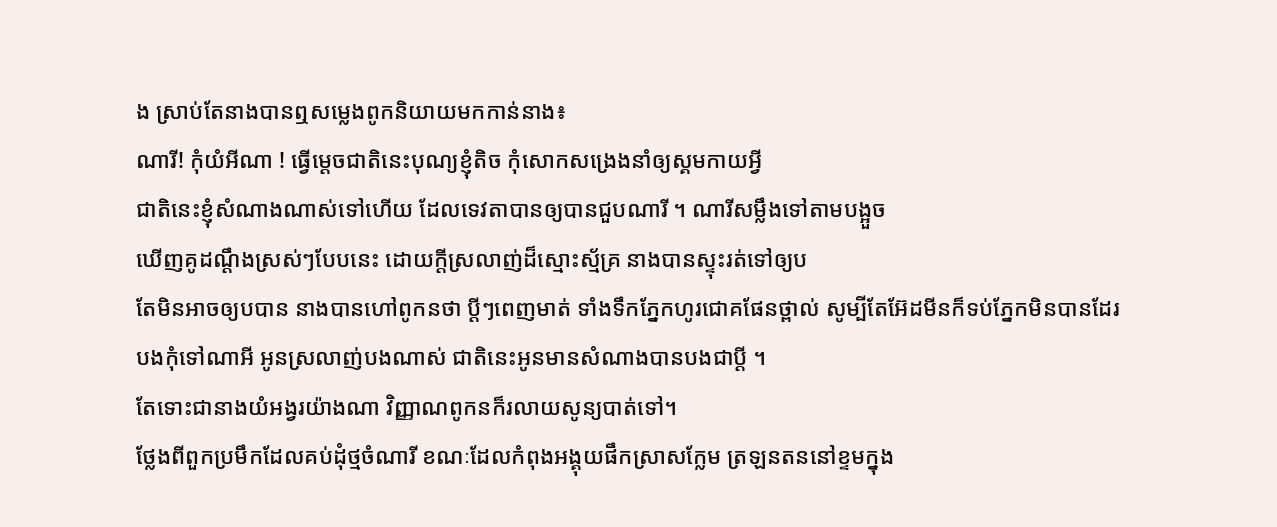ង ស្រាប់តែនាងបានឮសម្លេងពូកនិយាយមកកាន់នាង៖
ណារី! កុំយំអីណា ! ធ្វើម្ដេចជាតិនេះបុណ្យខ្ញុំតិច កុំសោកសង្រេងនាំឲ្យស្គមកាយអី្វ
ជាតិនេះខ្ញុំសំណាងណាស់ទៅហើយ ដែលទេវតាបានឲ្យបានជួបណារី ។ ណារីសម្លឹងទៅតាមបង្អួច
ឃើញគូដណ្ដឹងស្រស់ៗបែបនេះ ដោយក្ដីស្រលាញ់ដ៏ស្មោះស្ម័គ្រ នាងបានស្ទុះរត់ទៅឲ្យប
តែមិនអាចឲ្យបបាន នាងបានហៅពូកនថា ប្ដីៗពេញមាត់ ទាំងទឹកភ្នែកហូរជោគផែនថ្ពាល់ សូម្បីតែអ៊ែដមីនក៏ទប់ភ្នែកមិនបានដែរ
បងកុំទៅណាអី អូនស្រលាញ់បងណាស់ ជាតិនេះអូនមានសំណាងបានបងជាប្ដី ។
តែទោះជានាងយំអង្វរយ៉ាងណា វិញ្ញាណពូកនក៏រលាយសូន្យបាត់ទៅ។
ថ្លែងពីពួកប្រមឹកដែលគប់ដុំថ្មចំណារី ខណៈដែលកំពុងអង្គុយផឹកស្រាសក្លែម ត្រឡនតននៅខ្ទមក្នុង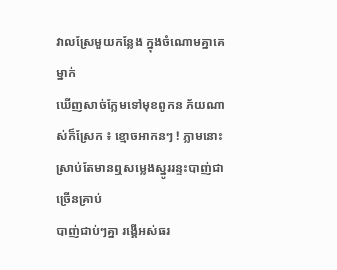វាលស្រែមួយកន្លែង ក្នុងចំណោមគ្នាគេម្នាក់
ឃើញសាច់ក្លែមទៅមុខពូកន ភ័យណាស់ក៏ស្រែក ៖ ខ្មោចអាកនៗ ! ភ្លាមនោះស្រាប់តែមានឮសម្លេងស្នូររន្ទះបាញ់ជាច្រើនគ្រាប់
បាញ់ជាប់ៗគ្នា រង្គើអស់ធរ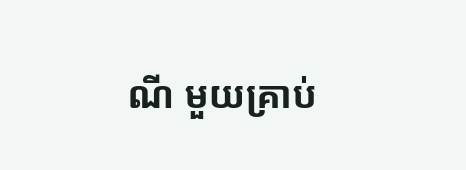ណី មួយគ្រាប់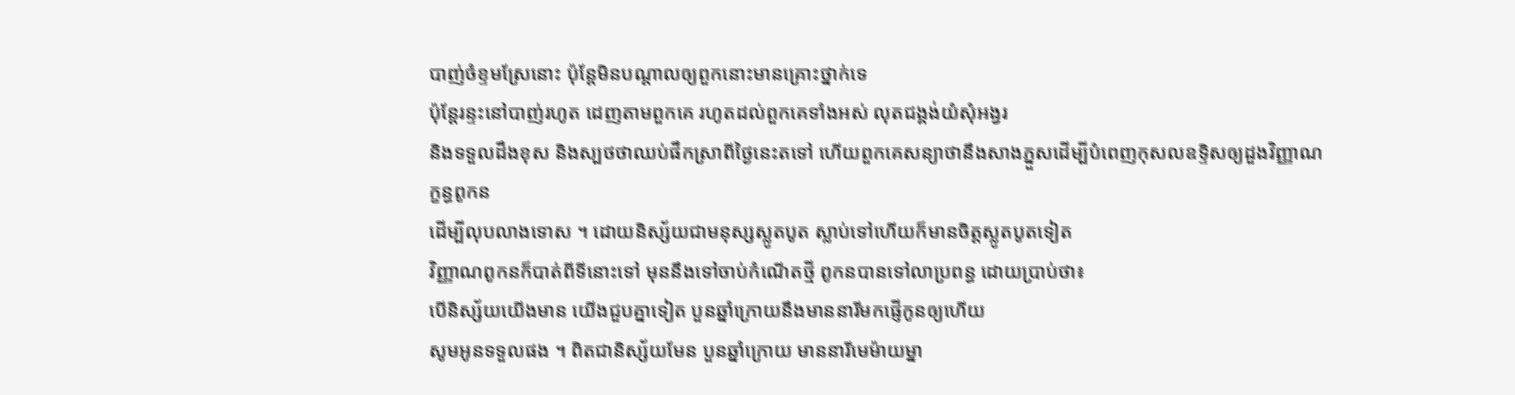បាញ់ចំខ្ទមស្រែនោះ ប៉ុន្ដែមិនបណ្ដាលឲ្យពួកនោះមានគ្រោះថ្នាក់ទេ
ប៉ុន្ដែរន្ទះនៅបាញ់រហូត ដេញតាមពួកគេ រហូតដល់ពួកគេទាំងអស់ លុតជង្គង់យំសុំអង្វរ
និងទទួលដឹងខុស និងស្បថថាឈប់ផឹកស្រាពីថ្ងៃនេះតទៅ ហើយពួកគេសន្យាថានឹងសាងភ្នួសដើម្បីបំពេញកុសលឧទ្ទិសឲ្យដួងវិញ្ញាណក្ខន្ធពូកន
ដើម្បីលុបលាងទោស ។ ដោយនិស្ស័យជាមនុស្សស្លូតបូត ស្លាប់ទៅហើយក៏មានចិត្តស្លូតបូតទៀត
វិញ្ញាណពូកនក៏បាត់ពីទីនោះទៅ មុននឹងទៅចាប់កំណើតថ្មី ពូកនបានទៅលាប្រពន្ធ ដោយប្រាប់ថា៖
បើនិស្ស័យយើងមាន យើងជួបគ្នាទៀត បួនឆ្នាំក្រោយនឹងមាននារីមកផ្ញើកូនឲ្យហើយ
សូមអូនទទួលផង ។ ពិតជានិស្ស័យមែន បួនឆ្នាំក្រោយ មាននារីមេម៉ាយម្នា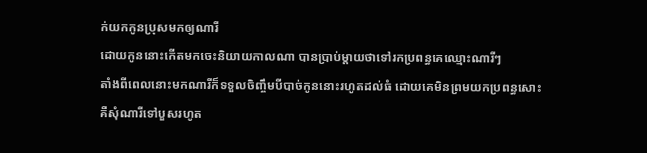ក់យកកូនប្រុសមកឲ្យណារី
ដោយកូននោះកើតមកចេះនិយាយកាលណា បានប្រាប់ម្ដាយថាទៅរកប្រពន្ធគេឈ្មោះណារីៗ
តាំងពីពេលនោះមកណារីក៏ទទួលចិញ្ចឹមបីបាច់កូននោះរហូតដល់ធំ ដោយគេមិនព្រមយកប្រពន្ធសោះ
គឺសុំណារីទៅបួសរហូត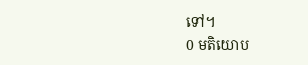ទៅ។
0 មតិយោប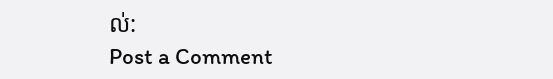ល់:
Post a Comment